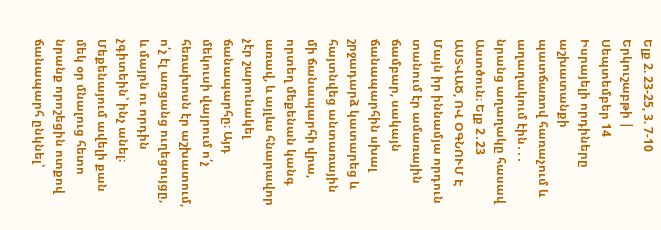Ելք 2. 23-25, 3. 7-10 Երկուշաբթի | Սեպտեմբեր 14
Իսրայելի որդիները աշխատանքի պատճառով հառաչում և աղաղակում էին․․․ նրանց աղաղակը հասավ Աստծուն։ Ելք 2․23
ԱՍՏՎԱԾ, ՈՎ ՕԳՆՈՒՄ Է
Մայն իր իննամյա որդուն տանում էր ամառային ճամբար, սակայն ճանապարհին սխալ շրջադարձ կատարեց և հայտնվեց անտառային մի ճանապարհի վրա, որտեղ մեքենան կանգ առավ, և այլևս հնարավոր չէր շարունակել ճանապարհը։ Այդ մեկուսի վայրում ո՛չ հեռախոսն էր աշխատում, ո՛չ էլ առցանց ուղեցույցը, և մայրն ու որդին չգիտեին՝ ինչ անել։ Մեքենայում ավելի քան մեկ օր մնալուց հետո նրանք որոշեցին ոտքով ճանապարհ ընկնել՝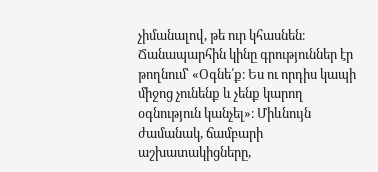չիմանալով, թե ուր կհասնեն։ Ճանապարհին կինը գրություններ էր թողնում՝ «Օգնե՛ք։ Ես ու որդիս կապի միջոց չունենք և չենք կարող օգնություն կանչել»։ Միևնույն ժամանակ, ճամբարի աշխատակիցները,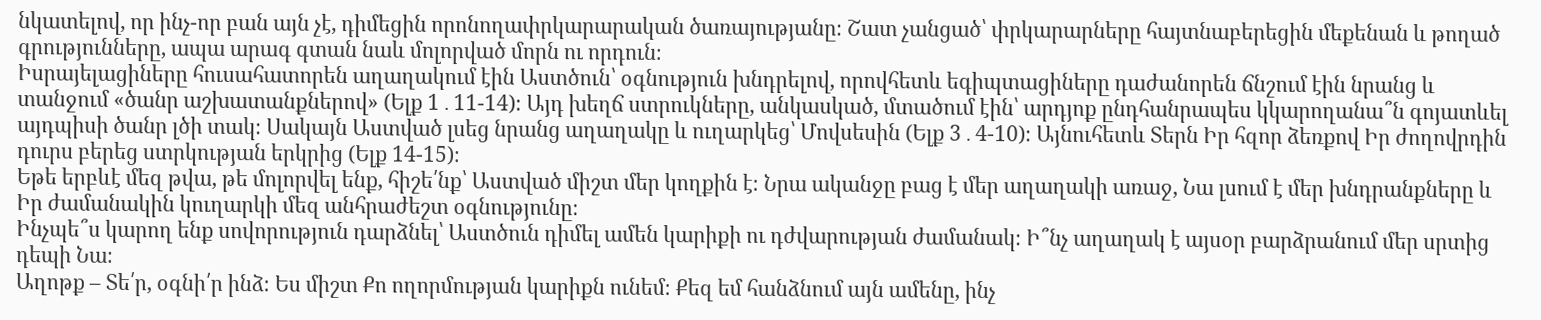նկատելով, որ ինչ-որ բան այն չէ, դիմեցին որոնողափրկարարական ծառայությանը։ Շատ չանցած՝ փրկարարները հայտնաբերեցին մեքենան և թողած գրությունները, ապա արագ գտան նաև մոլորված մորն ու որդուն։
Իսրայելացիները հուսահատորեն աղաղակում էին Աստծուն՝ օգնություն խնդրելով, որովհետև եգիպտացիները դաժանորեն ճնշում էին նրանց և տանջում «ծանր աշխատանքներով» (Ելք 1․11-14)։ Այդ խեղճ ստրուկները, անկասկած, մտածում էին՝ արդյոք ընդհանրապես կկարողանա՞ն գոյատևել այդպիսի ծանր լծի տակ։ Սակայն Աստված լսեց նրանց աղաղակը և ուղարկեց՝ Մովսեսին (Ելք 3․4-10)։ Այնուհետև Տերն Իր հզոր ձեռքով Իր ժողովրդին դուրս բերեց ստրկության երկրից (Ելք 14-15)։
Եթե երբևէ մեզ թվա, թե մոլորվել ենք, հիշե՛նք՝ Աստված միշտ մեր կողքին է։ Նրա ականջը բաց է մեր աղաղակի առաջ, Նա լսում է մեր խնդրանքները և Իր ժամանակին կուղարկի մեզ անհրաժեշտ օգնությունը։
Ինչպե՞ս կարող ենք սովորություն դարձնել՝ Աստծուն դիմել ամեն կարիքի ու դժվարության ժամանակ։ Ի՞նչ աղաղակ է այսօր բարձրանում մեր սրտից դեպի Նա։
Աղոթք – Տե՛ր, օգնի՛ր ինձ։ Ես միշտ Քո ողորմության կարիքն ունեմ։ Քեզ եմ հանձնում այն ամենը, ինչ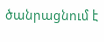ծանրացնում է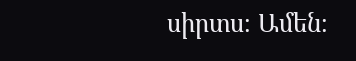սիրտս։ Ամեն։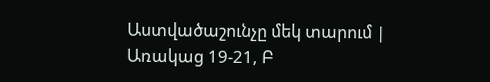Աստվածաշունչը մեկ տարում | Առակաց 19-21, Բ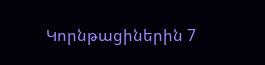Կորնթացիներին 7